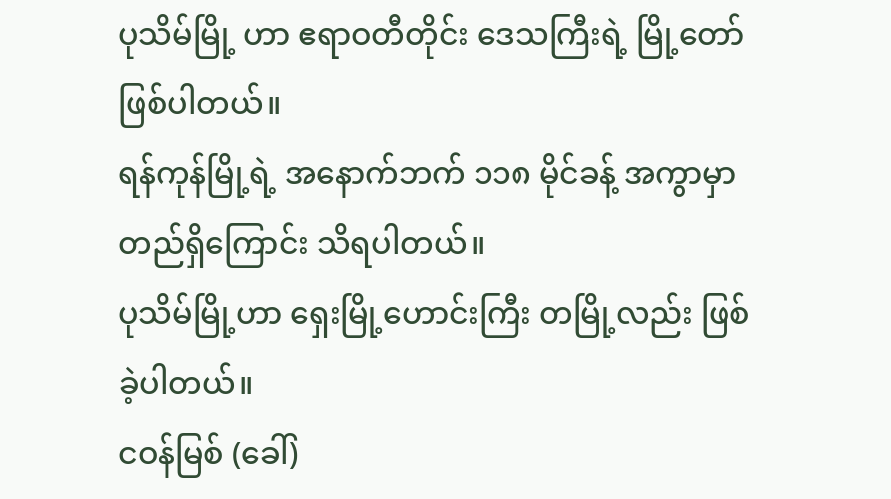ပုသိမ်မြို့ ဟာ ဧရာဝတီတိုင်း ဒေသကြီးရဲ့ မြို့တော် ဖြစ်ပါတယ်။
ရန်ကုန်မြို့ရဲ့ အနောက်ဘက် ၁၁၈ မိုင်ခန့် အကွာမှာ တည်ရှိကြောင်း သိရပါတယ်။
ပုသိမ်မြို့ဟာ ရှေးမြို့ဟောင်းကြီး တမြို့လည်း ဖြစ်ခဲ့ပါတယ်။
ငဝန်မြစ် (ခေါ်)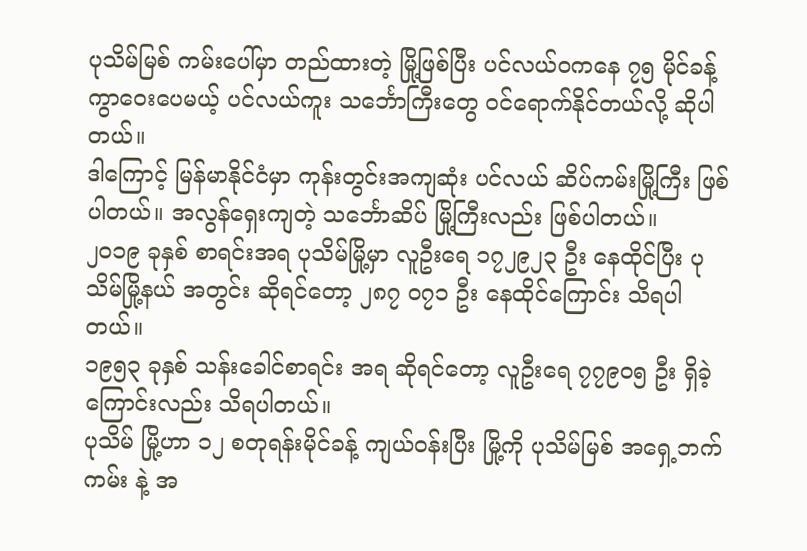ပုသိမ်မြစ် ကမ်းပေါ်မှာ တည်ထားတဲ့ မြို့ဖြစ်ပြီး ပင်လယ်ဝကနေ ၇၅ မိုင်ခန့် ကွာဝေးပေမယ့် ပင်လယ်ကူး သင်္ဘောကြီးတွေ ဝင်ရောက်နိုင်တယ်လို့ ဆိုပါတယ်။
ဒါကြောင့် မြန်မာနိုင်ငံမှာ ကုန်းတွင်းအကျဆုံး ပင်လယ် ဆိပ်ကမ်းမြို့ကြီး ဖြစ်ပါတယ်။ အလွန်ရှေးကျတဲ့ သင်္ဘောဆိပ် မြို့ကြီးလည်း ဖြစ်ပါတယ်။
၂၀၁၉ ခုနှစ် စာရင်းအရ ပုသိမ်မြို့မှာ လူဦးရေ ၁၇၂၉၂၃ ဦး နေထိုင်ပြီး ပုသိမ်မြို့နယ် အတွင်း ဆိုရင်တော့ ၂၈၇ ၀၇၁ ဦး နေထိုင်ကြောင်း သိရပါတယ်။
၁၉၅၃ ခုနှစ် သန်းခေါင်စာရင်း အရ ဆိုရင်တော့ လူဦးရေ ၇၇၉၀၅ ဦး ရှိခဲ့ကြောင်းလည်း သိရပါတယ်။
ပုသိမ် မြို့ဟာ ၁၂ စတုရန်းမိုင်ခန့် ကျယ်ဝန်းပြီး မြို့ကို ပုသိမ်မြစ် အရှေ့ဘက်ကမ်း နဲ့ အ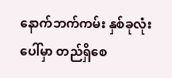နောက်ဘက်ကမ်း နှစ်ခုလုံးပေါ်မှာ တည်ရှိစေ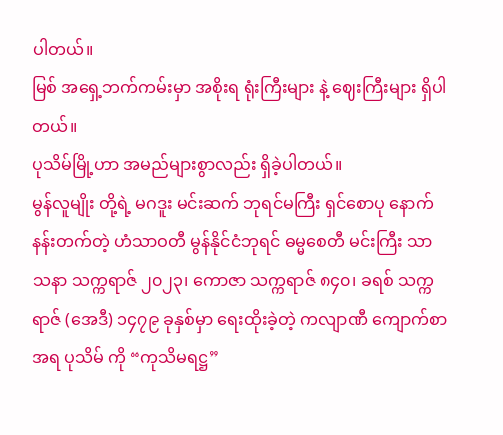ပါတယ်။
မြစ် အရှေ့ဘက်ကမ်းမှာ အစိုးရ ရုံးကြီးများ နဲ့ ဈေးကြီးများ ရှိပါတယ်။
ပုသိမ်မြို့ဟာ အမည်များစွာလည်း ရှိခဲ့ပါတယ်။
မွန်လူမျိုး တို့ရဲ့ မဂဒူး မင်းဆက် ဘုရင်မကြီး ရှင်စောပု နောက် နန်းတက်တဲ့ ဟံသာဝတီ မွန်နိုင်ငံဘုရင် ဓမ္မစေတီ မင်းကြီး သာသနာ သက္ကရာဇ် ၂၀၂၃၊ ကောဇာ သက္ကရာဇ် ၈၄၀၊ ခရစ် သက္ကရာဇ် (အေဒီ) ၁၄၇၉ ခုနှစ်မှာ ရေးထိုးခဲ့တဲ့ ကလျာဏီ ကျောက်စာ အရ ပုသိမ် ကို “ကုသိမရဋ္ဌ”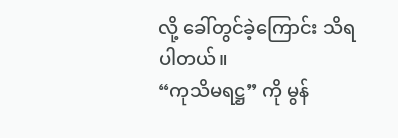လို့ ခေါ်တွင်ခဲ့ကြောင်း သိရပါတယ်။
“ကုသိမရဋ္ဌ” ကို မွန်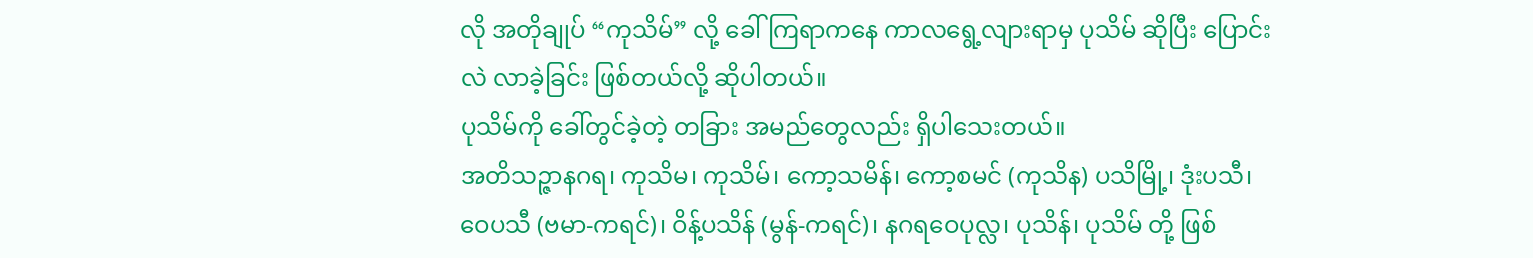လို အတိုချုပ် “ကုသိမ်” လို့ ခေါ်ကြရာကနေ ကာလရွေ့လျားရာမှ ပုသိမ် ဆိုပြီး ပြောင်းလဲ လာခဲ့ခြင်း ဖြစ်တယ်လို့ ဆိုပါတယ်။
ပုသိမ်ကို ခေါ်တွင်ခဲ့တဲ့ တခြား အမည်တွေလည်း ရှိပါသေးတယ်။
အတိသဉ္ဇာနဂရ၊ ကုသိမ၊ ကုသိမ်၊ ကော့သမိန်၊ ကော့စမင် (ကုသိန) ပသိမြို့၊ ဒုံးပသီ၊ ဝေပသီ (ဗမာ-ကရင်)၊ ဝိန့်ပသိန် (မွန်-ကရင်)၊ နဂရဝေပုလ္လ၊ ပုသိန်၊ ပုသိမ် တို့ ဖြစ်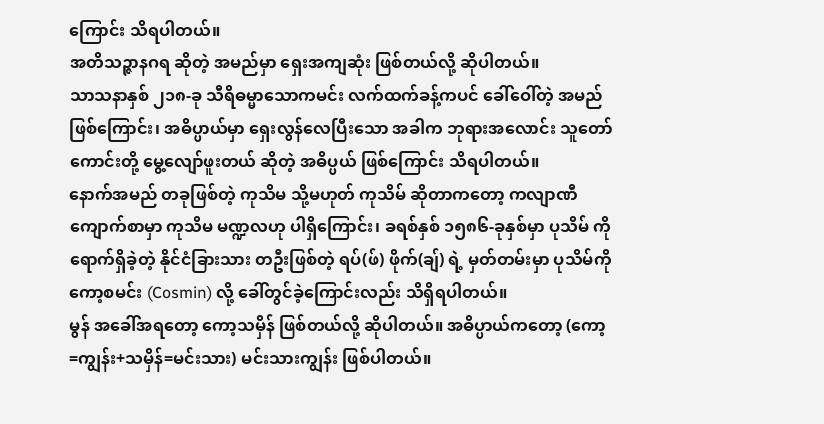ကြောင်း သိရပါတယ်။
အတိသဉ္ဇာနဂရ ဆိုတဲ့ အမည်မှာ ရှေးအကျဆုံး ဖြစ်တယ်လို့ ဆိုပါတယ်။
သာသနာနှစ် ၂၁၈-ခု သီရိဓမ္မာသောကမင်း လက်ထက်ခန့်ကပင် ခေါ်ဝေါ်တဲ့ အမည် ဖြစ်ကြောင်း၊ အဓိပ္ပာယ်မှာ ရှေးလွန်လေပြီးသော အခါက ဘုရားအလောင်း သူတော်ကောင်းတို့ မွေ့လျော်ဖူးတယ် ဆိုတဲ့ အဓိပ္ပယ် ဖြစ်ကြောင်း သိရပါတယ်။
နောက်အမည် တခုဖြစ်တဲ့ ကုသိမ သို့မဟုတ် ကုသိမ် ဆိုတာကတော့ ကလျာဏီ ကျောက်စာမှာ ကုသိမ မဏ္ဍလဟု ပါရှိကြောင်း၊ ခရစ်နှစ် ၁၅၈၆-ခုနှစ်မှာ ပုသိမ် ကို ရောက်ရှိခဲ့တဲ့ နိုင်ငံခြားသား တဦးဖြစ်တဲ့ ရပ်(ဖ်) ဖိုက်(ချ်) ရဲ့ မှတ်တမ်းမှာ ပုသိမ်ကို ကော့စမင်း (Cosmin) လို့ ခေါ်တွင်ခဲ့ကြောင်းလည်း သိရှိရပါတယ်။
မွန် အခေါ်အရတော့ ကော့သမှိန် ဖြစ်တယ်လို့ ဆိုပါတယ်။ အဓိပ္ပာယ်ကတော့ (ကော့=ကျွန်း+သမှိန်=မင်းသား) မင်းသားကျွန်း ဖြစ်ပါတယ်။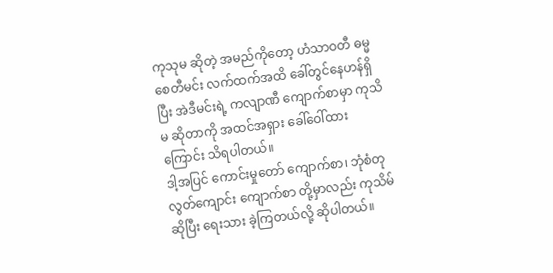ကုသုမ ဆိုတဲ့ အမည်ကိုတော့ ဟံသာဝတီ ဓမ္မစေတီမင်း လက်ထက်အထိ ခေါ်တွင်နေဟန်ရှိပြီး အဲဒီမင်းရဲ့ ကလျာဏီ ကျောက်စာမှာ ကုသိမ ဆိုတာကို အထင်အရှား ခေါ်ဝေါ်ထားကြောင်း သိရပါတယ်။
ဒါ့အပြင် ကောင်းမှုတော် ကျောက်စာ၊ ဘုံစံတုလွတ်ကျောင်း ကျောက်စာ တို့မှာလည်း ကုသိမ် ဆိုပြီး ရေးသား ခဲ့ကြတယ်လို့ ဆိုပါတယ်။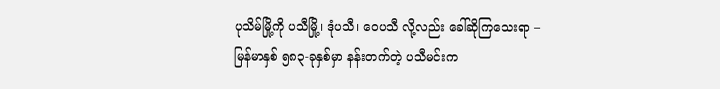ပုသိမ်မြို့ကို ပသီမြို့၊ ဒုံပသီ၊ ဝေပသီ လို့လည်း ခေါ်ဆိုကြသေးရာ –
မြန်မာနှစ် ၅၈၃-ခုနှစ်မှာ နန်းတက်တဲ့ ပသီမင်းက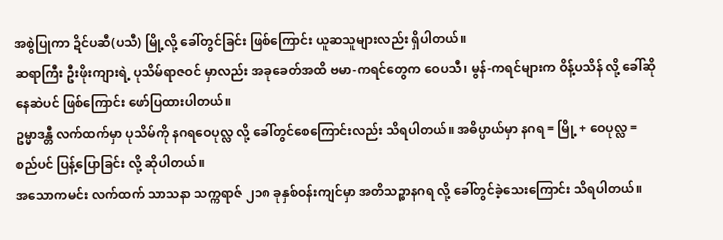အစွဲပြုကာ ဍိင်ပဆီ(ပသီ) မြို့လို့ ခေါ်တွင်ခြင်း ဖြစ်ကြောင်း ယူဆသူများလည်း ရှိပါတယ်။
ဆရာကြီး ဦးဖိုးကျားရဲ့ ပုသိမ်ရာဇဝင် မှာလည်း အခုခေတ်အထိ ဗမာ-ကရင်တွေက ဝေပသီ၊ မွန်-ကရင်များက ဝိန့်ပသိန် လို့ ခေါ်ဆိုနေဆဲပင် ဖြစ်ကြောင်း ဖော်ပြထားပါတယ်။
ဥမ္မာဒန္တီ လက်ထက်မှာ ပုသိမ်ကို နဂရဝေပုလ္လ လို့ ခေါ်တွင်စေကြောင်းလည်း သိရပါတယ်။ အဓိပ္ပာယ်မှာ နဂရ = မြို့ + ဝေပုလ္လ = စည်ပင် ပြန့်ပြောခြင်း လို့ ဆိုပါတယ်။
အသောကမင်း လက်ထက် သာသနာ သက္ကရာဇ် ၂၁၈ ခုနှစ်ဝန်းကျင်မှာ အတိသဉ္စာနဂရ လို့ ခေါ်တွင်ခဲ့သေးကြောင်း သိရပါတယ်။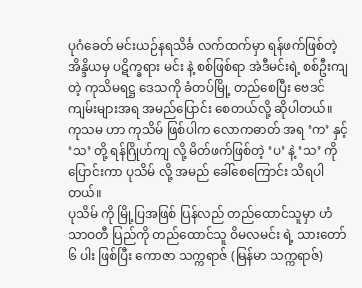ပုဂံခေတ် မင်းယဉ်နရသိင်္ခ လက်ထက်မှာ ရန်ဖက်ဖြစ်တဲ့ အိန္ဒိယမှ ပဋိက္ခရား မင်း နဲ့ စစ်ဖြစ်ရာ အဲဒီမင်းရဲ့ စစ်ဦးကျတဲ့ ကုသိမရဋ္ဌ ဒေသကို ခံတပ်မြို့ တည်စေပြီး ဗေဒင်ကျမ်းများအရ အမည်ပြောင်း စေတယ်လို့ ဆိုပါတယ်။
ကုသမ ဟာ ကုသိမ် ဖြစ်ပါက လောကဓာတ် အရ ‘က’ နှင့် ‘သ’ တို့ ရန်ဂြိုဟ်ကျ လို့ မိတ်ဖက်ဖြစ်တဲ့ ‘ပ’ နဲ့ ‘သ’ ကို ပြောင်းကာ ပုသိမ် လို့ အမည် ခေါ်စေကြောင်း သိရပါတယ်။
ပုသိမ် ကို မြို့ပြအဖြစ် ပြန်လည် တည်ထောင်သူမှာ ဟံသာဝတီ ပြည်ကို တည်ထောင်သူ ဝိမလမင်း ရဲ့ သားတော် ၆ ပါး ဖြစ်ပြီး ကောဇာ သက္ကရာဇ် (မြန်မာ သက္ကရာဇ်)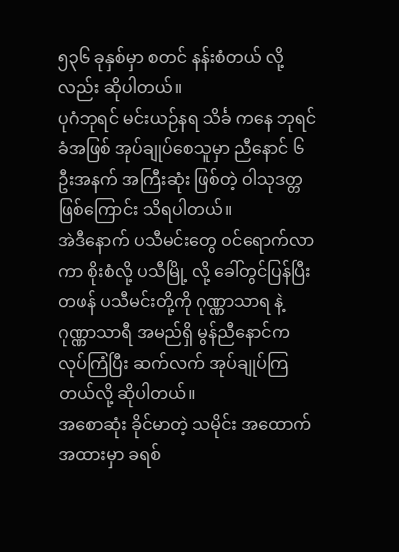၅၃၆ ခုနှစ်မှာ စတင် နန်းစံတယ် လို့လည်း ဆိုပါတယ်။
ပုဂံဘုရင် မင်းယဉ်နရ သိင်္ခ ကနေ ဘုရင်ခံအဖြစ် အုပ်ချုပ်စေသူမှာ ညီနောင် ၆ ဦးအနက် အကြီးဆုံး ဖြစ်တဲ့ ဝါသုဒတ္တ ဖြစ်ကြောင်း သိရပါတယ်။
အဲဒီနောက် ပသီမင်းတွေ ဝင်ရောက်လာကာ စိုးစံလို့ ပသီမြို့ လို့ ခေါ်တွင်ပြန်ပြီး တဖန် ပသီမင်းတို့ကို ဂုဏ္ဏာသာရ နဲ့ ဂုဏ္ဏာသာရီ အမည်ရှိ မွန်ညီနောင်က လုပ်ကြံပြီး ဆက်လက် အုပ်ချုပ်ကြတယ်လို့ ဆိုပါတယ်။
အစောဆုံး ခိုင်မာတဲ့ သမိုင်း အထောက်အထားမှာ ခရစ်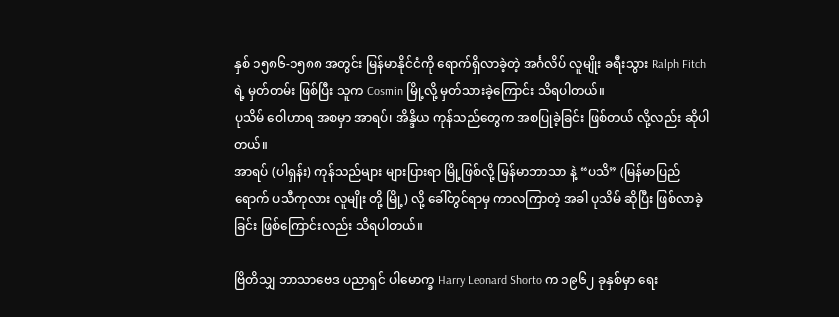နှစ် ၁၅၈၆-၁၅၈၈ အတွင်း မြန်မာနိုင်ငံကို ရောက်ရှိလာခဲ့တဲ့ အင်္ဂလိပ် လူမျိုး ခရီးသွား Ralph Fitch ရဲ့ မှတ်တမ်း ဖြစ်ပြီး သူက Cosmin မြို့လို့ မှတ်သားခဲ့ကြောင်း သိရပါတယ်။
ပုသိမ် ဝေါဟာရ အစမှာ အာရပ်၊ အိန္ဒိယ ကုန်သည်တွေက အစပြုခဲ့ခြင်း ဖြစ်တယ် လို့လည်း ဆိုပါတယ်။
အာရပ် (ပါရှန်း) ကုန်သည်များ များပြားရာ မြို့ဖြစ်လို့ မြန်မာဘာသာ နဲ့ “ပသိ” (မြန်မာပြည်ရောက် ပသီကုလား လူမျိုး တို့ မြို့) လို့ ခေါ်တွင်ရာမှ ကာလကြာတဲ့ အခါ ပုသိမ် ဆိုပြီး ဖြစ်လာခဲ့ခြင်း ဖြစ်ကြောင်းလည်း သိရပါတယ်။

ဗြိတိသျှ ဘာသာဗေဒ ပညာရှင် ပါမောက္ခ Harry Leonard Shorto က ၁၉၆၂ ခုနှစ်မှာ ရေး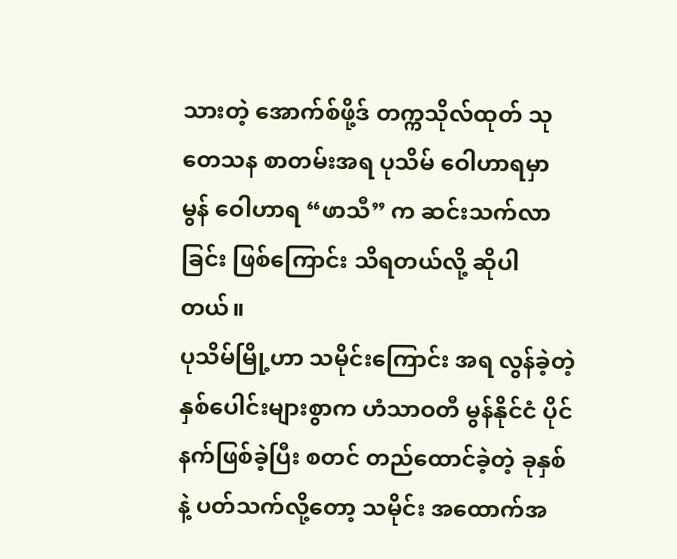သားတဲ့ အောက်စ်ဖို့ဒ် တက္ကသိုလ်ထုတ် သုတေသန စာတမ်းအရ ပုသိမ် ဝေါဟာရမှာ မွန် ဝေါဟာရ “ဖာသီ” က ဆင်းသက်လာခြင်း ဖြစ်ကြောင်း သိရတယ်လို့ ဆိုပါတယ်။
ပုသိမ်မြို့ဟာ သမိုင်းကြောင်း အရ လွန်ခဲ့တဲ့ နှစ်ပေါင်းများစွာက ဟံသာဝတီ မွန်နိုင်ငံ ပိုင်နက်ဖြစ်ခဲ့ပြီး စတင် တည်ထောင်ခဲ့တဲ့ ခုနှစ် နဲ့ ပတ်သက်လို့တော့ သမိုင်း အထောက်အ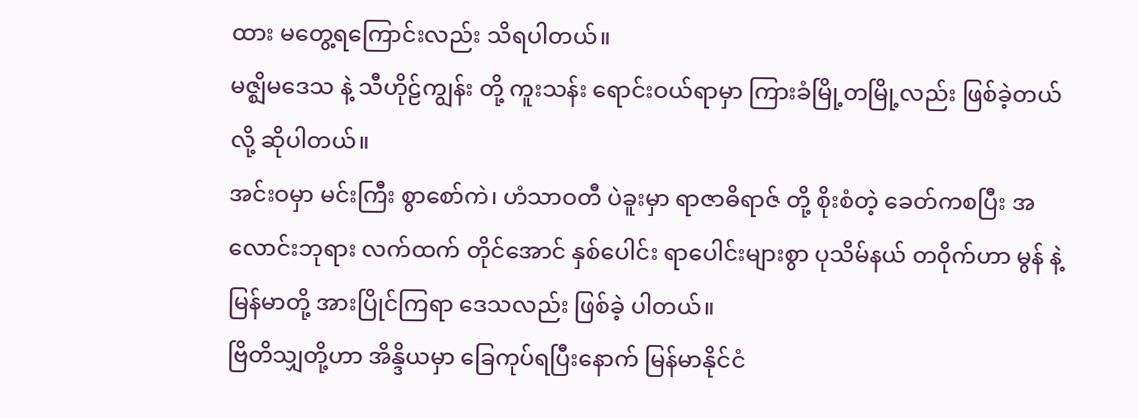ထား မတွေ့ရကြောင်းလည်း သိရပါတယ်။
မဇ္ဈိမဒေသ နဲ့ သီဟိုဠ်ကျွန်း တို့ ကူးသန်း ရောင်းဝယ်ရာမှာ ကြားခံမြို့တမြို့လည်း ဖြစ်ခဲ့တယ်လို့ ဆိုပါတယ်။
အင်းဝမှာ မင်းကြီး စွာစော်ကဲ၊ ဟံသာဝတီ ပဲခူးမှာ ရာဇာဓိရာဇ် တို့ စိုးစံတဲ့ ခေတ်ကစပြီး အလောင်းဘုရား လက်ထက် တိုင်အောင် နှစ်ပေါင်း ရာပေါင်းများစွာ ပုသိမ်နယ် တဝိုက်ဟာ မွန် နဲ့ မြန်မာတို့ အားပြိုင်ကြရာ ဒေသလည်း ဖြစ်ခဲ့ ပါတယ်။
ဗြိတိသျှတို့ဟာ အိန္ဒိယမှာ ခြေကုပ်ရပြီးနောက် မြန်မာနိုင်ငံ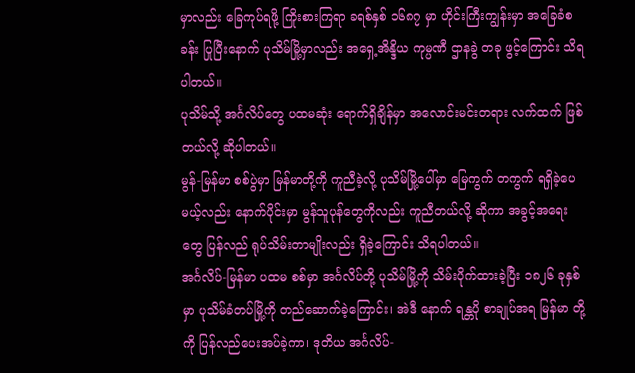မှာလည်း ခြေကုပ်ရဖို့ ကြိုးစားကြရာ ခရစ်နှစ် ၁၆၈၇ မှာ ဟိုင်းကြီးကျွန်းမှာ အခြေခံစခန်း ပြုပြီးနောက် ပုသိမ်မြို့မှာလည်း အရှေ့အိန္ဒိယ ကုမ္ပဏီ ဌာနခွဲ တခု ဖွင့်ကြောင်း သိရပါတယ်။
ပုသိမ်သို့ အင်္ဂလိပ်တွေ ပထမဆုံး ရောက်ရှိချိန်မှာ အလောင်းမင်းတရား လက်ထက် ဖြစ်တယ်လို့ ဆိုပါတယ်။
မွန်-မြန်မာ စစ်ပွဲမှာ မြန်မာတို့ကို ကူညီခဲ့လို့ ပုသိမ်မြို့ပေါ်မှာ မြေကွက် တကွက် ရရှိခဲ့ပေမယ့်လည်း နောက်ပိုင်းမှာ မွန်သူပုန်တွေကိုလည်း ကူညီတယ်လို့ ဆိုကာ အခွင့်အရေးတွေ ပြန်လည် ရုပ်သိမ်းတာမျိုးလည်း ရှိခဲ့ကြောင်း သိရပါတယ်။
အင်္ဂလိပ်-မြန်မာ ပထမ စစ်မှာ အင်္ဂလိပ်တို့ ပုသိမ်မြို့ကို သိမ်းပိုက်ထားခဲ့ပြီး ၁၈၂၆ ခုနှစ်မှာ ပုသိမ်ခံတပ်မြို့ကို တည်ဆောက်ခဲ့ကြောင်း၊ အဲဒီ နောက် ရန္တပို စာချုပ်အရ မြန်မာ တို့ကို ပြန်လည်ပေးအပ်ခဲ့ကာ၊ ဒုတိယ အင်္ဂလိပ်-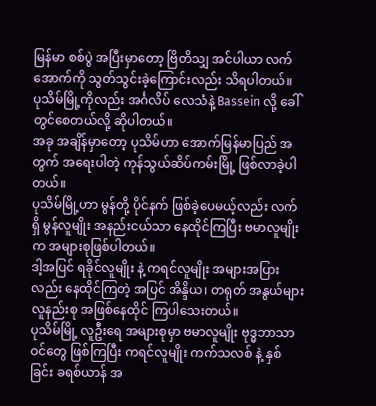မြန်မာ စစ်ပွဲ အပြီးမှာတော့ ဗြိတိသျှ အင်ပါယာ လက်အောက်ကို သွတ်သွင်းခဲ့ကြောင်းလည်း သိရပါတယ်။
ပုသိမ်မြို့ကိုလည်း အင်္ဂလိပ် လေသံနဲ့ Bassein လို့ ခေါ်တွင်စေတယ်လို့ ဆိုပါတယ်။
အခု အချိန်မှာတော့ ပုသိမ်ဟာ အောက်မြန်မာပြည် အတွက် အရေးပါတဲ့ ကုန်သွယ်ဆိပ်ကမ်းမြို့ ဖြစ်လာခဲ့ပါတယ်။
ပုသိမ်မြို့ဟာ မွန်တို့ ပိုင်နက် ဖြစ်ခဲ့ပေမယ့်လည်း လက်ရှိ မွန်လူမျိုး အနည်းငယ်သာ နေထိုင်ကြပြီး ဗမာလူမျိုးက အများစုဖြစ်ပါတယ်။
ဒါ့အပြင် ရခိုင်လူမျိုး နဲ့ ကရင်လူမျိုး အများအပြားလည်း နေထိုင်ကြတဲ့ အပြင် အိန္ဒိယ၊ တရုတ် အနွယ်များ လူနည်းစု အဖြစ်နေထိုင် ကြပါသေးတယ်။
ပုသိမ်မြို့ လူဦးရေ အများစုမှာ ဗမာလူမျိုး ဗုဒ္ဓဘာသာဝင်တွေ ဖြစ်ကြပြီး ကရင်လူမျိုး ကက်သလစ် နဲ့ နှစ်ခြင်း ခရစ်ယာန် အ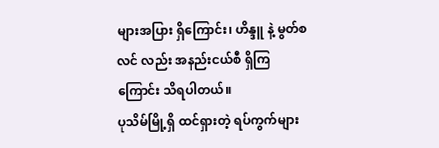များအပြား ရှိကြောင်း၊ ဟိန္ဒူ နဲ့ မွတ်စလင် လည်း အနည်းငယ်စီ ရှိကြကြောင်း သိရပါတယ်။
ပုသိမ်မြို့ရှိ ထင်ရှားတဲ့ ရပ်ကွက်များ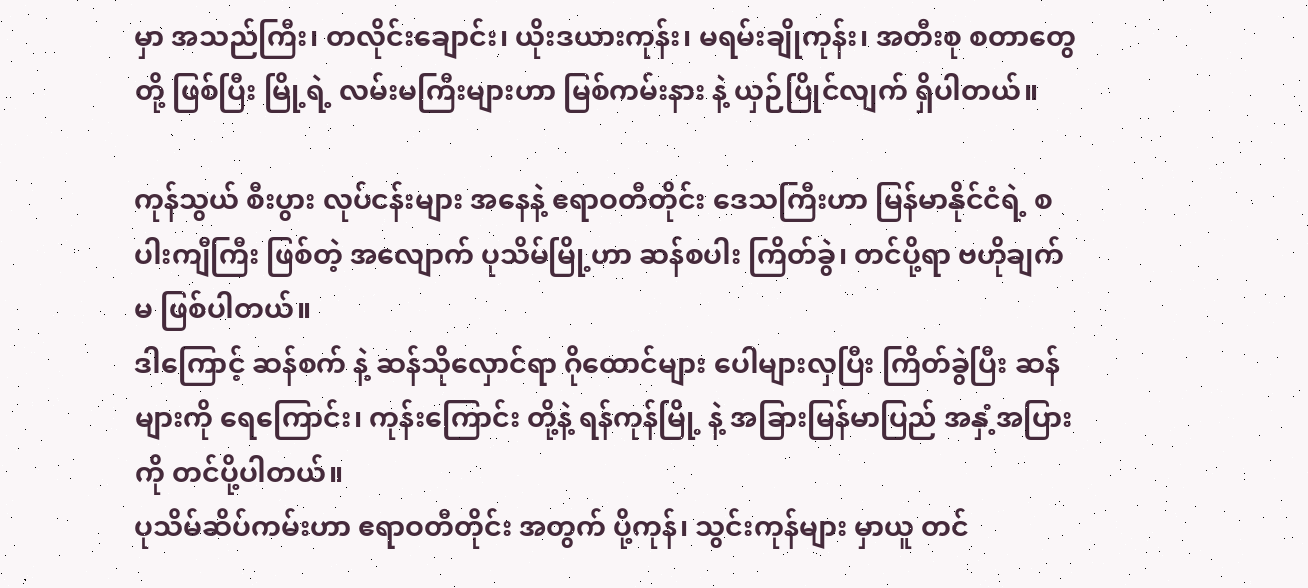မှာ အသည်ကြီး၊ တလိုင်းချောင်း၊ ယိုးဒယားကုန်း၊ မရမ်းချိုကုန်း၊ အတီးစု စတာတွေ တို့ ဖြစ်ပြီး မြို့ရဲ့ လမ်းမကြီးများဟာ မြစ်ကမ်းနား နဲ့ ယှဉ်ပြိုင်လျက် ရှိပါတယ်။

ကုန်သွယ် စီးပွား လုပ်ငန်းများ အနေနဲ့ ဧရာဝတီတိုင်း ဒေသကြီးဟာ မြန်မာနိုင်ငံရဲ့ စပါးကျီကြီး ဖြစ်တဲ့ အလျောက် ပုသိမ်မြို့ဟာ ဆန်စပါး ကြိတ်ခွဲ၊ တင်ပို့ရာ ဗဟိုချက်မ ဖြစ်ပါတယ်။
ဒါကြောင့် ဆန်စက် နဲ့ ဆန်သိုလှောင်ရာ ဂိုထောင်များ ပေါများလှပြီး ကြိတ်ခွဲပြီး ဆန်များကို ရေကြောင်း၊ ကုန်းကြောင်း တို့နဲ့ ရန်ကုန်မြို့ နဲ့ အခြားမြန်မာပြည် အနှံ့အပြားကို တင်ပို့ပါတယ်။
ပုသိမ်ဆိပ်ကမ်းဟာ ဧရာဝတီတိုင်း အတွက် ပို့ကုန်၊ သွင်းကုန်များ မှာယူ တင်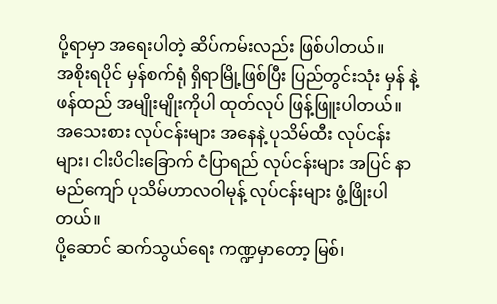ပို့ရာမှာ အရေးပါတဲ့ ဆိပ်ကမ်းလည်း ဖြစ်ပါတယ်။
အစိုးရပိုင် မှန်စက်ရုံ ရှိရာမြို့ဖြစ်ပြီး ပြည်တွင်းသုံး မှန် နဲ့ ဖန်ထည် အမျိုးမျိုးကိုပါ ထုတ်လုပ် ဖြန့်ဖြူးပါတယ်။
အသေးစား လုပ်ငန်းများ အနေနဲ့ ပုသိမ်ထီး လုပ်ငန်းများ၊ ငါးပိငါးခြောက် ငံပြာရည် လုပ်ငန်းများ အပြင် နာမည်ကျော် ပုသိမ်ဟာလဝါမုန့် လုပ်ငန်းများ ဖွံ့ဖြိုးပါတယ်။
ပို့ဆောင် ဆက်သွယ်ရေး ကဏ္ဍမှာတော့ မြစ်၊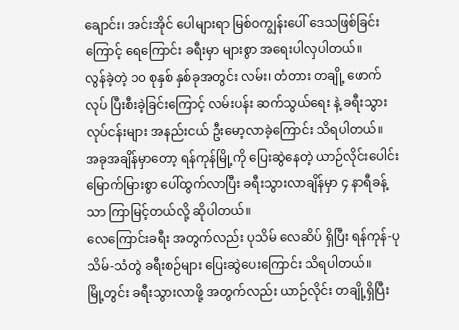ချောင်း၊ အင်းအိုင် ပေါများရာ မြစ်ဝကျွန်းပေါ် ဒေသဖြစ်ခြင်းကြောင့် ရေကြောင်း ခရီးမှာ များစွာ အရေးပါလှပါတယ်။
လွန်ခဲ့တဲ့ ၁၀ စုနှစ် နှစ်ခုအတွင်း လမ်း၊ တံတား တချို့ ဖောက်လုပ် ပြီးစီးခဲ့ခြင်းကြောင့် လမ်းပန်း ဆက်သွယ်ရေး နဲ့ ခရီးသွား လုပ်ငန်းများ အနည်းငယ် ဦးမော့လာခဲ့ကြောင်း သိရပါတယ်။
အခုအချိန်မှာတော့ ရန်ကုန်မြို့ကို ပြေးဆွဲနေတဲ့ ယာဉ်လိုင်းပေါင်း မြောက်မြားစွာ ပေါ်ထွက်လာပြီး ခရီးသွားလာချိန်မှာ ၄ နာရီခန့်သာ ကြာမြင့်တယ်လို့ ဆိုပါတယ်။
လေကြောင်းခရီး အတွက်လည်း ပုသိမ် လေဆိပ် ရှိပြီး ရန်ကုန်-ပုသိမ်-သံတွဲ ခရီးစဉ်များ ပြေးဆွဲပေးကြောင်း သိရပါတယ်။
မြို့တွင်း ခရီးသွားလာဖို့ အတွက်လည်း ယာဉ်လိုင်း တချို့ရှိပြီး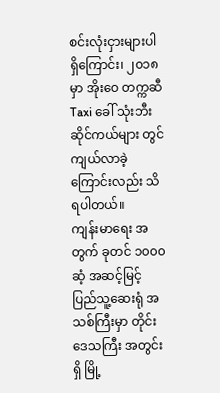စင်းလုံးငှားများပါ ရှိကြောင်း၊ ၂၀၁၈ မှာ အိုးဝေ တက္ကဆီ Taxi ခေါ် သုံးဘီး ဆိုင်ကယ်များ တွင်ကျယ်လာခဲ့ကြောင်းလည်း သိရပါတယ်။
ကျန်းမာရေး အတွက် ခုတင် ၁၀၀၀ ဆံ့ အဆင့်မြင့် ပြည်သူ့ဆေးရုံ အသစ်ကြီးမှာ တိုင်းဒေသကြီး အတွင်းရှိ မြို့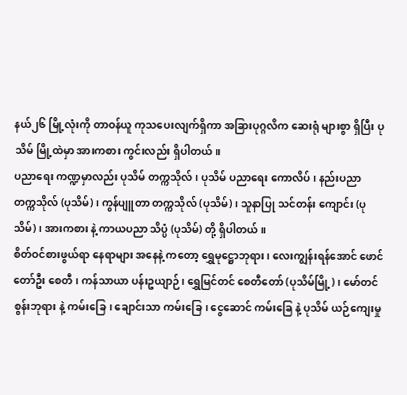နယ်၂၆ မြို့လုံးကို တာဝန်ယူ ကုသပေးလျက်ရှိကာ အခြားပုဂ္ဂလိက ဆေးရုံ များစွာ ရှိပြီး ပုသိမ် မြို့ထဲမှာ အားကစား ကွင်းလည်း ရှိပါတယ်။
ပညာရေး ကဏ္ဍမှာလည်း ပုသိမ် တက္ကသိုလ်၊ ပုသိမ် ပညာရေး ကောလိပ်၊ နည်းပညာ တက္ကသိုလ် (ပုသိမ်)၊ ကွန်ပျူတာ တက္ကသိုလ် (ပုသိမ်)၊ သူနာပြု သင်တန်း ကျောင်း (ပုသိမ်)၊ အားကစား နဲ့ ကာယပညာ သိပ္ပံ (ပုသိမ်) တို့ ရှိပါတယ်။
စိတ်ဝင်စားဖွယ်ရာ နေရာများ အနေနဲ့ ကတော့ ရွှေမုဋ္ဌောဘုရား၊ လေးကျွန်းရန်အောင် ဖောင်တော်ဦး စေတီ၊ ကန်သာယာ ပန်းဥယျာဉ်၊ ရွှေမြင်တင် စေတီတော် (ပုသိမ်မြို့)၊ မော်တင်စွန်းဘုရား နဲ့ ကမ်းခြေ၊ ချောင်းသာ ကမ်းခြေ၊ ငွေဆောင် ကမ်းခြေ နဲ့ ပုသိမ် ယဉ်ကျေးမှု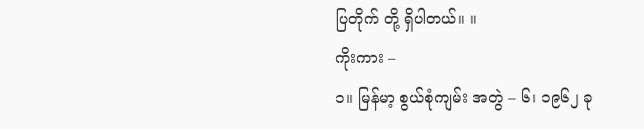ပြတိုက် တို့ ရှိပါတယ်။ ။
ကိုးကား –
၁။ မြန်မာ့ စွယ်စုံကျမ်း အတွဲ – ၆၊ ၁၉၆၂ ခု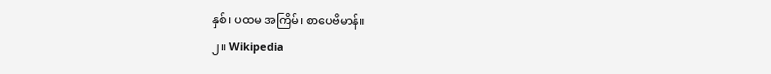နှစ်၊ ပထမ အကြိမ်၊ စာပေဗိမာန်။
၂။ Wikipedia